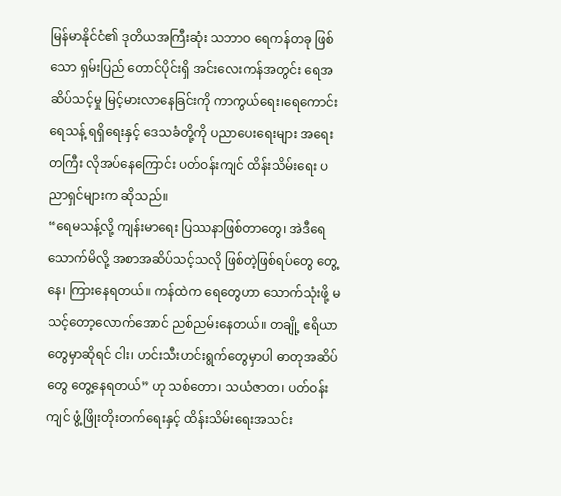မြန်မာနိုင်ငံ၏ ဒုတိယအကြီးဆုံး သဘာဝ ရေကန်တခု ဖြစ်သော ရှမ်းပြည် တောင်ပိုင်းရှိ အင်းလေးကန်အတွင်း ရေအဆိပ်သင့်မှု မြင့်မားလာနေခြင်းကို ကာကွယ်ရေး၊ရေကောင်းရေသန့် ရရှိရေးနှင့် ဒေသခံတို့ကို ပညာပေးရေးများ အရေးတကြီး လိုအပ်နေကြောင်း ပတ်ဝန်းကျင် ထိန်းသိမ်းရေး ပညာရှင်များက ဆိုသည်။
“ရေမသန့်လို့ ကျန်းမာရေး ပြဿနာဖြစ်တာတွေ၊ အဲဒီရေသောက်မိလို့ အစာအဆိပ်သင့်သလို ဖြစ်တဲ့ဖြစ်ရပ်တွေ တွေ့နေ၊ ကြားနေရတယ်။ ကန်ထဲက ရေတွေဟာ သောက်သုံးဖို့ မသင့်တော့လောက်အောင် ညစ်ညမ်းနေတယ်။ တချို့ ဧရိယာတွေမှာဆိုရင် ငါး၊ ဟင်းသီးဟင်းရွက်တွေမှာပါ ဓာတုအဆိပ်တွေ တွေ့နေရတယ်” ဟု သစ်တော၊ သယံဇာတ၊ ပတ်ဝန်းကျင် ဖွံ့ဖြိုးတိုးတက်ရေးနှင့် ထိန်းသိမ်းရေးအသင်း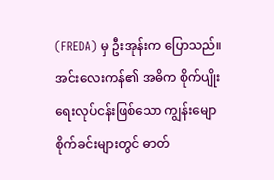(FREDA) မှ ဦးအုန်းက ပြောသည်။
အင်းလေးကန်၏ အဓိက စိုက်ပျိုးရေးလုပ်ငန်းဖြစ်သော ကျွန်းမျောစိုက်ခင်းများတွင် ဓာတ်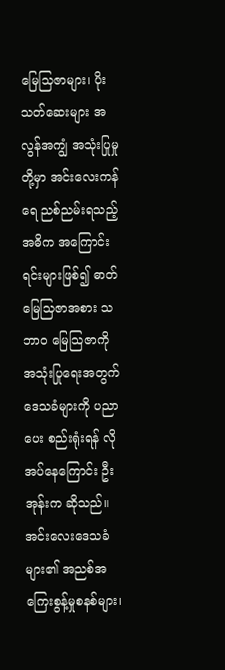မြေသြဇာများ၊ ပိုးသတ်ဆေးများ အလွန်အကျွံ အသုံးပြုမှုတို့မှာ အင်းလေးကန်ရေ ညစ်ညမ်းရသည့် အဓိက အကြောင်းရင်းများဖြစ်၍ ဓာတ်မြေသြဇာအစား သဘာ၀ မြေသြဇာကို အသုံးပြုရေးအတွက် ဒေသခံများကို ပညာပေး စည်းရုံးရန် လိုအပ်နေကြောင်း ဦးအုန်းက ဆိုသည်။
အင်းလေးဒေသခံများ၏ အညစ်အကြေးစွန့်မှုစနစ်များ၊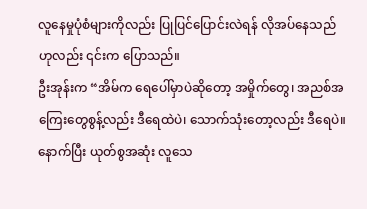လူနေမှုပုံစံများကိုလည်း ပြုပြင်ပြောင်းလဲရန် လိုအပ်နေသည်ဟုလည်း ၎င်းက ပြောသည်။
ဦးအုန်းက “အိမ်က ရေပေါ်မှာပဲဆိုတော့ အမှိုက်တွေ၊ အညစ်အကြေးတွေစွန့်လည်း ဒီရေထဲပဲ၊ သောက်သုံးတော့လည်း ဒီရေပဲ။ နောက်ပြီး ယုတ်စွအဆုံး လူသေ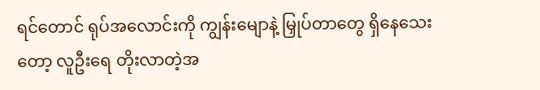ရင်တောင် ရုပ်အလောင်းကို ကျွန်းမျောနဲ့ မြှုပ်တာတွေ ရှိနေသေးတော့ လူဦးရေ တိုးလာတဲ့အ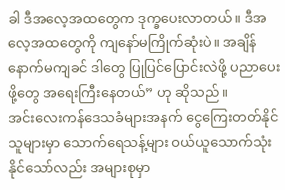ခါ ဒီအလေ့အထတွေက ဒုက္ခပေးလာတယ်။ ဒီအလေ့အထတွေကို ကျနော်မကြိုက်ဆုံးပဲ။ အချိန်နောက်မကျခင် ဒါတွေ ပြုပြင်ပြောင်းလဲဖို့ ပညာပေးဖို့တွေ အရေးကြီးနေတယ်” ဟု ဆိုသည်။
အင်းလေးကန်ဒေသခံများအနက် ငွေကြေးတတ်နိုင်သူများမှာ သောက်ရေသန့်များ ဝယ်ယူသောက်သုံးနိုင်သော်လည်း အများစုမှာ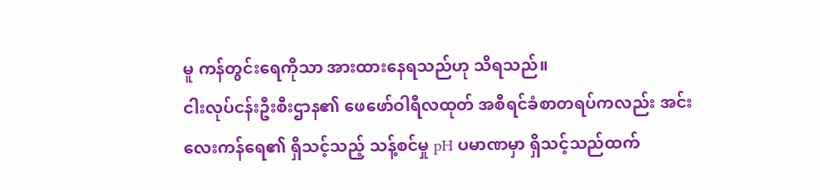မူ ကန်တွင်းရေကိုသာ အားထားနေရသည်ဟု သိရသည်။
ငါးလုပ်ငန်းဦးစီးဌာန၏ ဖေဖော်ဝါရီလထုတ် အစီရင်ခံစာတရပ်ကလည်း အင်းလေးကန်ရေ၏ ရှိသင့်သည့် သန့်စင်မှု pH ပမာဏမှာ ရှိသင့်သည်ထက်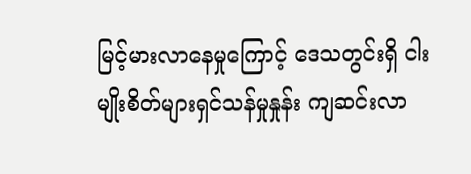မြင့်မားလာနေမှုကြောင့် ဒေသတွင်းရှိ ငါးမျိုးစိတ်များရှင်သန်မှုနှုန်း ကျဆင်းလာ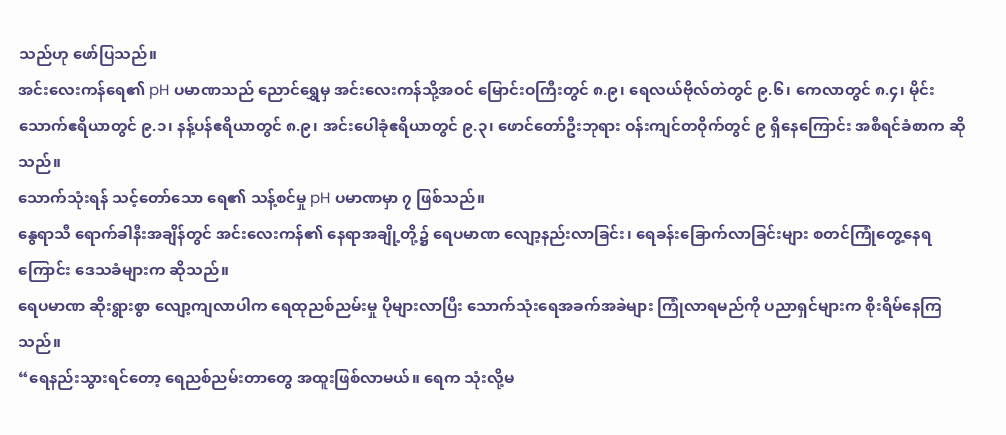သည်ဟု ဖော်ပြသည်။
အင်းလေးကန်ရေ၏ pH ပမာဏသည် ညောင်ရွှေမှ အင်းလေးကန်သို့အဝင် မြောင်းဝကြီးတွင် ၈.၉၊ ရေလယ်ဗိုလ်တဲတွင် ၉.၆၊ ကေလာတွင် ၈.၄၊ မိုင်းသောက်ဧရိယာတွင် ၉.၁၊ နန့်ပန်ဧရိယာတွင် ၈.၉၊ အင်းပေါခုံဧရိယာတွင် ၉.၃၊ ဖောင်တော်ဦးဘုရား ဝန်းကျင်တဝိုက်တွင် ၉ ရှိနေကြောင်း အစီရင်ခံစာက ဆိုသည်။
သောက်သုံးရန် သင့်တော်သော ရေ၏ သန့်စင်မှု pH ပမာဏမှာ ၇ ဖြစ်သည်။
နွေရာသီ ရောက်ခါနီးအချိန်တွင် အင်းလေးကန်၏ နေရာအချို့တို့၌ ရေပမာဏ လျော့နည်းလာခြင်း၊ ရေခန်းခြောက်လာခြင်းများ စတင်ကြုံတွေ့နေရကြောင်း ဒေသခံများက ဆိုသည်။
ရေပမာဏ ဆိုးရွားစွာ လျော့ကျလာပါက ရေထုညစ်ညမ်းမှု ပိုများလာပြီး သောက်သုံးရေအခက်အခဲများ ကြုံလာရမည်ကို ပညာရှင်များက စိုးရိမ်နေကြသည်။
“ရေနည်းသွားရင်တော့ ရေညစ်ညမ်းတာတွေ အထူးဖြစ်လာမယ်။ ရေက သုံးလို့မ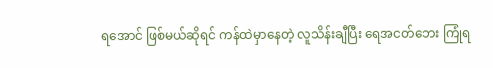ရအောင် ဖြစ်မယ်ဆိုရင် ကန်ထဲမှာနေတဲ့ လူသိန်းချီပြီး ရေအငတ်ဘေး ကြုံရ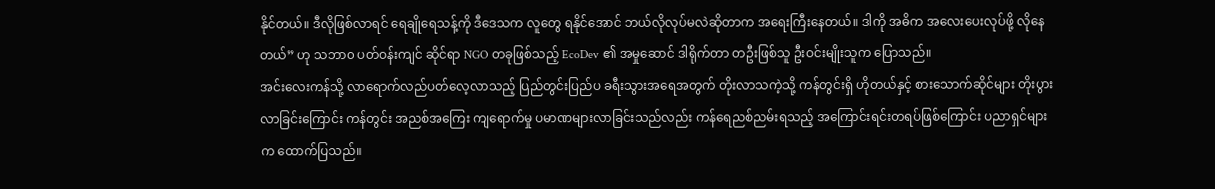နိုင်တယ်။ ဒီလိုဖြစ်လာရင် ရေချိုရေသန့်ကို ဒီဒေသက လူတွေ ရနိုင်အောင် ဘယ်လိုလုပ်မလဲဆိုတာက အရေးကြီးနေတယ်။ ဒါကို အဓိက အလေးပေးလုပ်ဖို့ လိုနေတယ်” ဟု သဘာ၀ ပတ်ဝန်းကျင် ဆိုင်ရာ NGO တခုဖြစ်သည့် EcoDev ၏ အမှုဆောင် ဒါရိုက်တာ တဦးဖြစ်သူ ဦးဝင်းမျိုးသူက ပြောသည်။
အင်းလေးကန်သို့ လာရောက်လည်ပတ်လေ့လာသည့် ပြည်တွင်းပြည်ပ ခရီးသွားအရေအတွက် တိုးလာသကဲ့သို့ ကန်တွင်းရှိ ဟိုတယ်နှင့် စားသောက်ဆိုင်များ တိုးပွားလာခြင်းကြောင်း ကန်တွင်း အညစ်အကြေး ကျရောက်မှု ပမာဏများလာခြင်းသည်လည်း ကန်ရေညစ်ညမ်းရသည့် အကြောင်းရင်းတရပ်ဖြစ်ကြောင်း ပညာရှင်များက ထောက်ပြသည်။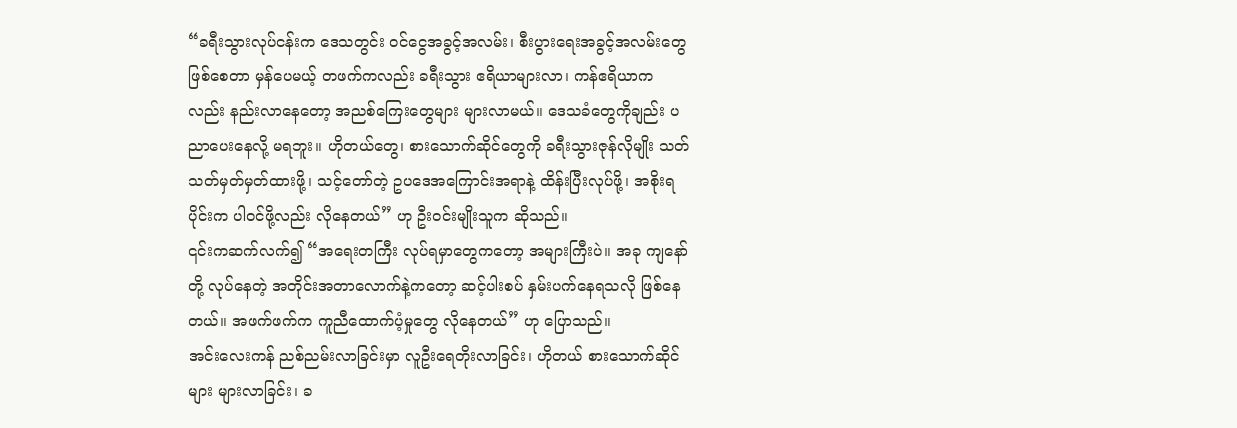“ခရီးသွားလုပ်ငန်းက ဒေသတွင်း ဝင်ငွေအခွင့်အလမ်း၊ စီးပွားရေးအခွင့်အလမ်းတွေ ဖြစ်စေတာ မှန်ပေမယ့် တဖက်ကလည်း ခရီးသွား ဧရိယာများလာ၊ ကန်ဧရိယာကလည်း နည်းလာနေတော့ အညစ်ကြေးတွေများ များလာမယ်။ ဒေသခံတွေကိုချည်း ပညာပေးနေလို့ မရဘူး။ ဟိုတယ်တွေ၊ စားသောက်ဆိုင်တွေကို ခရီးသွားဇုန်လိုမျိုး သတ်သတ်မှတ်မှတ်ထားဖို့၊ သင့်တော်တဲ့ ဥပဒေအကြောင်းအရာနဲ့ ထိန်းပြီးလုပ်ဖို့၊ အစိုးရပိုင်းက ပါဝင်ဖို့လည်း လိုနေတယ်” ဟု ဦးဝင်းမျိုးသူက ဆိုသည်။
၎င်းကဆက်လက်၍ “အရေးတကြီး လုပ်ရမှာတွေကတော့ အများကြီးပဲ။ အခု ကျနော်တို့ လုပ်နေတဲ့ အတိုင်းအတာလောက်နဲ့ကတော့ ဆင့်ပါးစပ် နှမ်းပက်နေရသလို ဖြစ်နေတယ်။ အဖက်ဖက်က ကူညီထောက်ပံ့မှုတွေ လိုနေတယ်” ဟု ပြောသည်။
အင်းလေးကန် ညစ်ညမ်းလာခြင်းမှာ လူဦးရေတိုးလာခြင်း၊ ဟိုတယ် စားသောက်ဆိုင်များ များလာခြင်း၊ ခ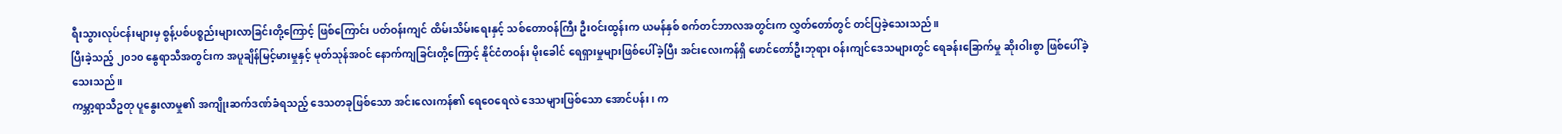ရီးသွားလုပ်ငန်းများမှ စွန့်ပစ်ပစ္စည်းများလာခြင်းတို့ကြောင့် ဖြစ်ကြောင်း ပတ်ဝန်းကျင် ထိမ်းသိမ်းရေးနှင့် သစ်တောဝန်ကြီး ဦးဝင်းထွန်းက ယမန်နှစ် စက်တင်ဘာလအတွင်းက လွှတ်တော်တွင် တင်ပြခဲ့သေးသည်။
ပြီးခဲ့သည့် ၂၀၁၀ နွေရာသီအတွင်းက အပူချိန်မြင့်မားမှုနှင့် မုတ်သုန်အဝင် နောက်ကျခြင်းတို့ကြောင့် နိုင်ငံတဝန်း မိုးခေါင် ရေရှားမှုများဖြစ်ပေါ်ခဲ့ပြီး အင်းလေးကန်ရှိ ဖောင်တော်ဦးဘုရား ဝန်းကျင်ဒေသများတွင် ရေခန်းခြောက်မှု ဆိုးဝါးစွာ ဖြစ်ပေါ်ခဲ့သေးသည်။
ကမ္ဘာ့ရာသီဥတု ပူနွေးလာမှု၏ အကျိုးဆက်ဒဏ်ခံရသည့် ဒေသတခုဖြစ်သော အင်းလေးကန်၏ ရေဝေရေလဲ ဒေသများဖြစ်သော အောင်ပန်း၊ က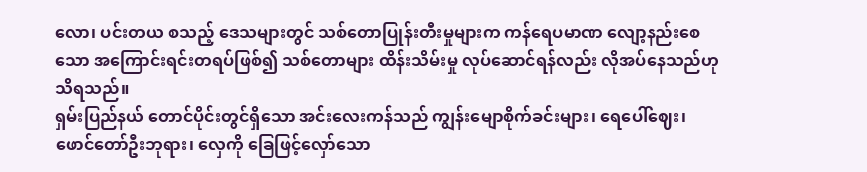လော၊ ပင်းတယ စသည့် ဒေသများတွင် သစ်တောပြုန်းတီးမှုများက ကန်ရေပမာဏ လျော့နည်းစေသော အကြောင်းရင်းတရပ်ဖြစ်၍ သစ်တောများ ထိန်းသိမ်းမှု လုပ်ဆောင်ရန်လည်း လိုအပ်နေသည်ဟု သိရသည်။
ရှမ်းပြည်နယ် တောင်ပိုင်းတွင်ရှိသော အင်းလေးကန်သည် ကျွန်းမျောစိုက်ခင်းများ၊ ရေပေါ်ဈေး၊ ဖောင်တော်ဦးဘုရား၊ လှေကို ခြေဖြင့်လှော်သော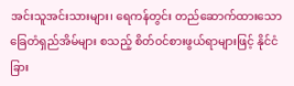အင်းသူအင်းသားများ၊ ရေကန်တွင်း တည်ဆောက်ထားသော ခြေတံရှည်အိမ်များ စသည့် စိတ်ဝင်စားဖွယ်ရာများဖြင့် နိုင်ငံခြား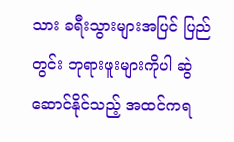သား ခရီးသွားများအပြင် ပြည်တွင်း ဘုရားဖူးများကိုပါ ဆွဲဆောင်နိုင်သည့် အထင်ကရ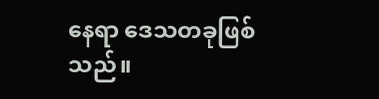နေရာ ဒေသတခုဖြစ်သည်။